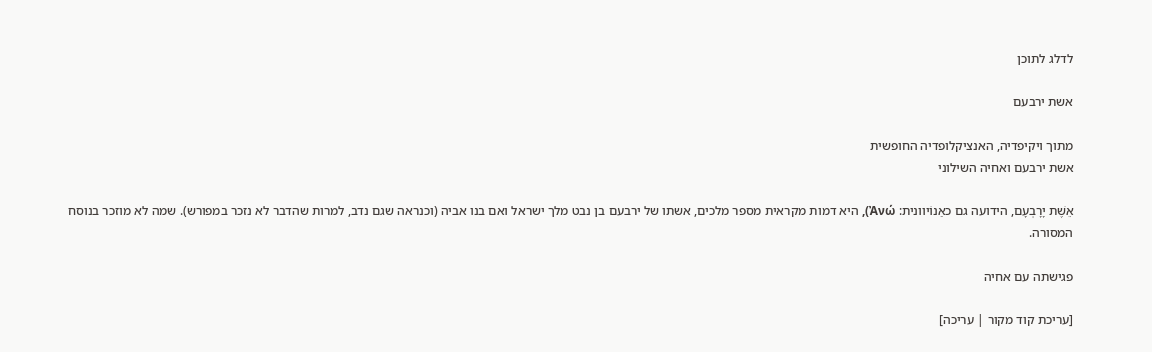לדלג לתוכן

אשת ירבעם

מתוך ויקיפדיה, האנציקלופדיה החופשית
אשת ירבעם ואחיה השילוני

אֵשֶׁת יָרָבְעָם, הידועה גם כאַנוֹיוונית: Ἀνώ), היא דמות מקראית מספר מלכים, אשתו של ירבעם בן נבט מלך ישראל ואם בנו אביה (וכנראה שגם נדב, למרות שהדבר לא נזכר במפורש). שמה לא מוזכר בנוסח המסורה.

פגישתה עם אחיה

[עריכת קוד מקור | עריכה]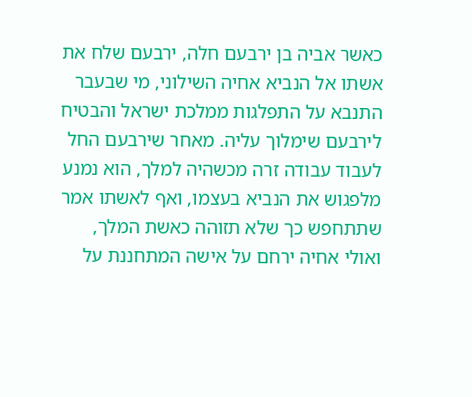כאשר אביה בן ירבעם חלה, ירבעם שלח את אשתו אל הנביא אחיה השילוני, מי שבעבר התנבא על התפלגות ממלכת ישראל והבטיח לירבעם שימלוך עליה. מאחר שירבעם החל לעבוד עבודה זרה מכשהיה למלך, הוא נמנע מלפגוש את הנביא בעצמו, ואף לאשתו אמר שתתחפש כך שלא תזוהה כאשת המלך, ואולי אחיה ירחם על אישה המתחננת על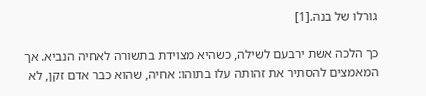גורלו של בנה.[1]

כך הלכה אשת ירבעם לשילה, כשהיא מצוידת בתשורה לאחיה הנביא. אך המאמצים להסתיר את זהותה עלו בתוהו: אחיה, שהוא כבר אדם זקן, לא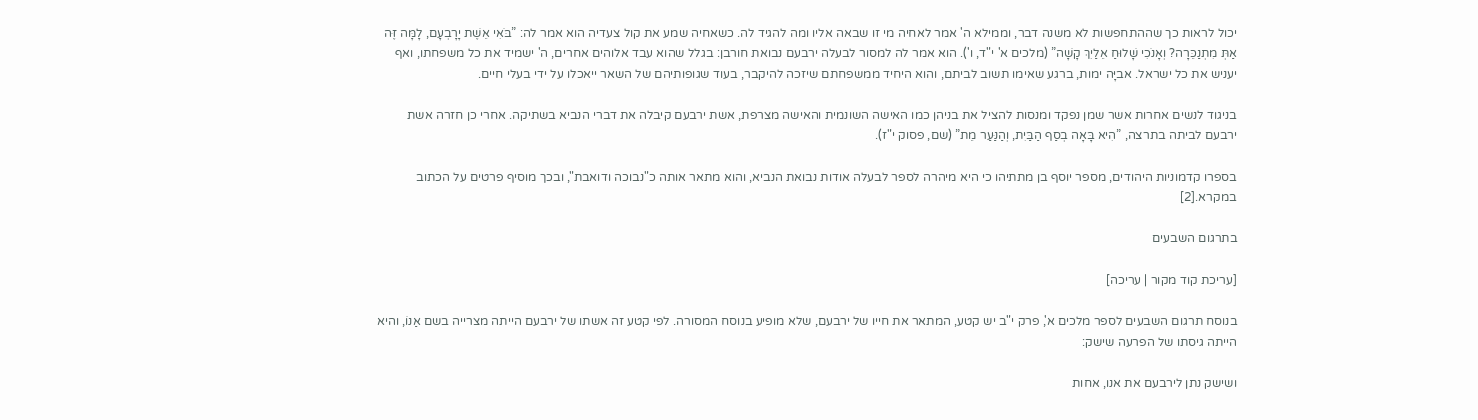יכול לראות כך שההתחפשות לא משנה דבר, וממילא ה' אמר לאחיה מי זו שבאה אליו ומה להגיד לה. כשאחיה שמע את קול צעדיה הוא אמר לה: ”בֹּאִי אֵשֶׁת יָרָבְעָם, לָמָּה זֶּה אַתְּ מִתְנַכֵּרָה? וְאָנֹכִי שָׁלוּחַ אֵלַיִךְ קָשָׁה” (מלכים א' י"ד, ו'). הוא אמר לה למסור לבעלה ירבעם נבואת חורבן: בגלל שהוא עבד אלוהים אחרים, ה' ישמיד את כל משפחתו, ואף יעניש את כל ישראל. אביָּה ימות, ברגע שאימו תשוב לביתם, והוא היחיד ממשפחתם שיזכה להיקבר, בעוד שגופותיהם של השאר ייאכלו על ידי בעלי חיים.

בניגוד לנשים אחרות אשר שמן נפקד ומנסות להציל את בניהן כמו האישה השונמית והאישה מצרפת, אשת ירבעם קיבלה את דברי הנביא בשתיקה. אחרי כן חזרה אשת ירבעם לביתה בתרצה, ”הִיא בָּאָה בְסַף הַבַּיִת, וְהַנַּעַר מֵת” (שם, פסוק י"ז).

בספרו קדמוניות היהודים, מספר יוסף בן מתתיהו כי היא מיהרה לספר לבעלה אודות נבואת הנביא, והוא מתאר אותה כ"נבוכה ודואבת", ובכך מוסיף פרטים על הכתוב במקרא.[2]

בתרגום השבעים

[עריכת קוד מקור | עריכה]

בנוסח תרגום השבעים לספר מלכים א', פרק י"ב יש קטע, המתאר את חייו של ירבעם, שלא מופיע בנוסח המסורה. לפי קטע זה אשתו של ירבעם הייתה מצרייה בשם אַנוֹ, והיא הייתה גיסתו של הפרעה שישק:

ושישק נתן לירבעם את אנו, אחות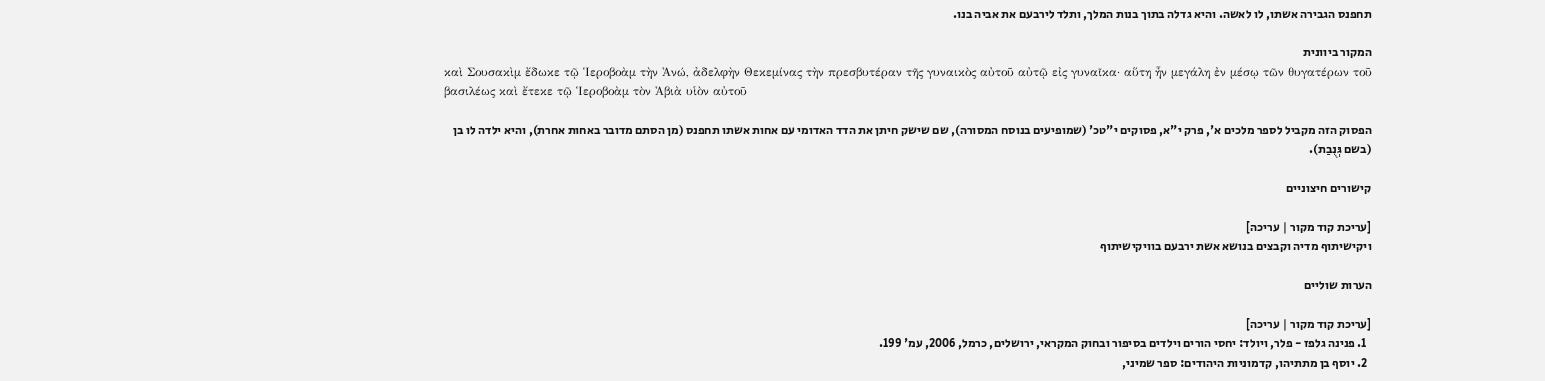תחפנס הגבירה אשתו, לו לאשה. והיא גדלה בתוך בנות המלך, ותלד לירבעם את אביה בנו.

המקור ביוונית
καὶ Σουσακὶμ ἔδωκε τῷ Ἱεροβοὰμ τὴν Ἀνώ, ἀδελφὴν Θεκεμίνας τὴν πρεσβυτέραν τῆς γυναικὸς αὐτοῦ αὐτῷ εἰς γυναῖκα· αὕτη ἦν μεγάλη ἐν μέσῳ τῶν θυγατέρων τοῦ βασιλέως καὶ ἔτεκε τῷ Ἱεροβοὰμ τὸν Ἀβιὰ υἱὸν αὐτοῦ

הפסוק הזה מקביל לספר מלכים א', פרק י"א, פסוקים י"טכ' (שמופיעים בנוסח המסורה), שם שישק חיתן את הדד האדומי עם אחות אשתו תחפנס (מן הסתם מדובר באחות אחרת), והיא ילדה לו בן (בשם גְּנֻבַת).

קישורים חיצוניים

[עריכת קוד מקור | עריכה]
ויקישיתוף מדיה וקבצים בנושא אשת ירבעם בוויקישיתוף

הערות שוליים

[עריכת קוד מקור | עריכה]
  1. פנינה גלפז - פלר, ויולד: יחסי הורים וילדים בסיפור ובחוק המקראי, ירושלים, כרמל, 2006, עמ' 199.
  2. יוסף בן מתתיהו, קדמוניות היהודים: ספר שמיני,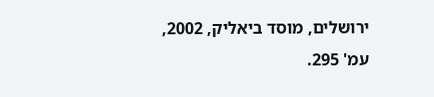ירושלים, מוסד ביאליק, 2002, עמ' 295.